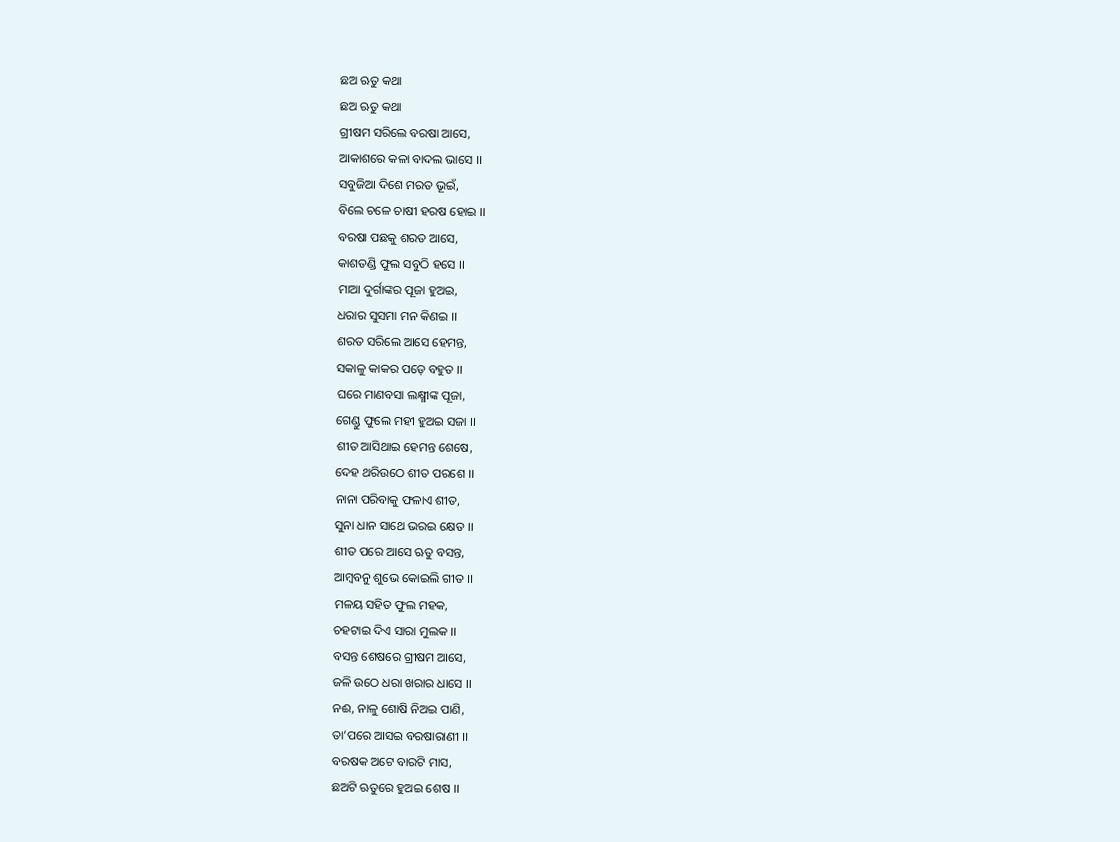ଛଅ ଋତୁ କଥା
ଛଅ ଋତୁ କଥା
ଗ୍ରୀଷମ ସରିଲେ ବରଷା ଆସେ,
ଆକାଶରେ କଳା ବାଦଲ ଭାସେ ।।
ସବୁଜିଆ ଦିଶେ ମରତ ଭୂଇଁ,
ବିଲେ ଚଳେ ଚାଷୀ ହରଷ ହୋଇ ।।
ବରଷା ପଛକୁ ଶରତ ଆସେ,
କାଶତଣ୍ଡି ଫୁଲ ସବୁଠି ହସେ ।।
ମାଆ ଦୁର୍ଗାଙ୍କର ପୂଜା ହୁଅଇ,
ଧରାର ସୁସମା ମନ କିଣଇ ।।
ଶରତ ସରିଲେ ଆସେ ହେମନ୍ତ,
ସକାଳୁ କାକର ପଡ଼େ ବହୁତ ।।
ଘରେ ମାଣବସା ଲକ୍ଷ୍ମୀଙ୍କ ପୂଜା,
ଗେଣ୍ଡୁ ଫୁଲେ ମହୀ ହୁଅଇ ସଜା ।।
ଶୀତ ଆସିଥାଇ ହେମନ୍ତ ଶେଷେ,
ଦେହ ଥରିଉଠେ ଶୀତ ପରଶେ ।।
ନାନା ପରିବାକୁ ଫଳାଏ ଶୀତ,
ସୁନା ଧାନ ସାଥେ ଭରଇ କ୍ଷେତ ।।
ଶୀତ ପରେ ଆସେ ଋତୁ ବସନ୍ତ,
ଆମ୍ବବନୁ ଶୁଭେ କୋଇଲି ଗୀତ ।।
ମଳୟ ସହିତ ଫୁଲ ମହକ,
ଚହଟାଇ ଦିଏ ସାରା ମୁଲକ ।।
ବସନ୍ତ ଶେଷରେ ଗ୍ରୀଷମ ଆସେ,
ଜଳି ଉଠେ ଧରା ଖରାର ଧାସେ ।।
ନଈ, ନାଳୁ ଶୋଷି ନିଅଇ ପାଣି,
ତା’ପରେ ଆସଇ ବରଷାରାଣୀ ।।
ବରଷକ ଅଟେ ବାରଟି ମାସ,
ଛଅଟି ଋତୁରେ ହୁଅଇ ଶେଷ ।।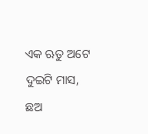ଏକ ଋତୁ ଅଟେ ଦୁଇଟି ମାସ,
ଛଅ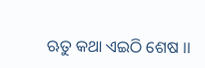ଋତୁ କଥା ଏଇଠି ଶେଷ ।।